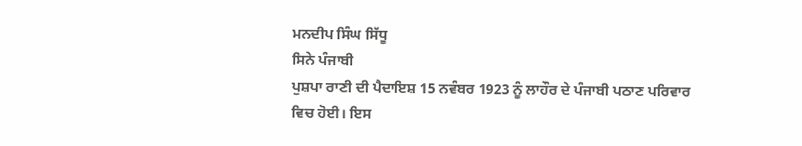ਮਨਦੀਪ ਸਿੰਘ ਸਿੱਧੂ
ਸਿਨੇ ਪੰਜਾਬੀ
ਪੁਸ਼ਪਾ ਰਾਣੀ ਦੀ ਪੈਦਾਇਸ਼ 15 ਨਵੰਬਰ 1923 ਨੂੰ ਲਾਹੌਰ ਦੇ ਪੰਜਾਬੀ ਪਠਾਣ ਪਰਿਵਾਰ ਵਿਚ ਹੋਈ। ਇਸ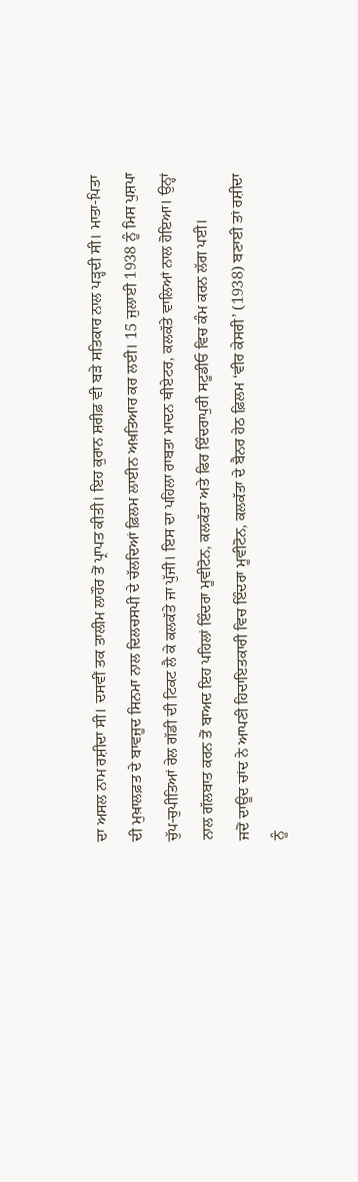ਦਾ ਅਸਲ ਨਾਮ ਰਸ਼ੀਦਾ ਸੀ। ਦਸਵੀਂ ਤਕ ਤਾਲੀਮ ਲਾਹੌਰ ਤੋਂ ਪ੍ਰਾਪਤ ਕੀਤੀ। ਇਹ ਕੁਰਾਨ ਸ਼ਰੀਫ਼ ਵੀ ਬੜੇ ਸਤਿਕਾਰ ਨਾਲ ਪੜ੍ਹਦੀ ਸੀ। ਮਾਤਾ-ਪਿਤਾ ਦੀ ਮੁਖ਼ਾਲਫ਼ਤ ਦੇ ਬਾਵਜੂਦ ਸਿਨਮਾ ਨਾਲ ਦਿਲਚਸਪੀ ਦੇ ਚੱਲਦਿਆਂ ਫ਼ਿਲਮ ਲਾਈਨ ਅਖ਼ਤਿਆਰ ਕਰ ਲਈ। 15 ਜੁਲਾਈ 1938 ਨੂੰ ਮਿਸ ਪੁਸ਼ਪਾ ਚੁੱਪ-ਚੁਪੀਤਿਆਂ ਰੇਲ ਗੱਡੀ ਦੀ ਟਿਕਟ ਲੈ ਕੇ ਕਲਕੱਤੇ ਜਾ ਪੁੱਜੀ। ਇਸ ਦਾ ਪਹਿਲਾ ਰਾਬਤਾ ਮਾਦਨ ਥੀਏਟਰ, ਕਲਕੱਤੇ ਵਾਲਿਆਂ ਨਾਲ ਹੋਇਆ। ਉਨ੍ਹਾਂ ਨਾਲ ਗੱਲਬਾਤ ਕਰਨ ਤੋਂ ਬਾਅਦ ਇਹ ਪਹਿਲਾਂ ਇੰਦਰਾ ਮੂਵੀਟੋਨ, ਕਲਕੱਤਾ ਅਤੇ ਫਿਰ ਇੰਦਰਾਪੁਰੀ ਸਟੂਡੀਓ ਵਿਚ ਕੰਮ ਕਰਨ ਲੱਗ ਪਈ।
ਜਦੋਂ ਦਾਊਦ ਚਾਂਦ ਨੇ ਆਪਣੀ ਹਿਦਾਇਤਕਾਰੀ ਵਿਚ ਇੰਦਰਾ ਮੂਵੀਟੋਨ, ਕਲਕੱਤਾ ਦੇ ਬੈਨਰ ਹੇਠ ਫ਼ਿਲਮ ‘ਵੀਰ ਕੇਸਰੀ’ (1938) ਬਣਾਈ ਤਾਂ ਰਸ਼ੀਦਾ ਨੂੰ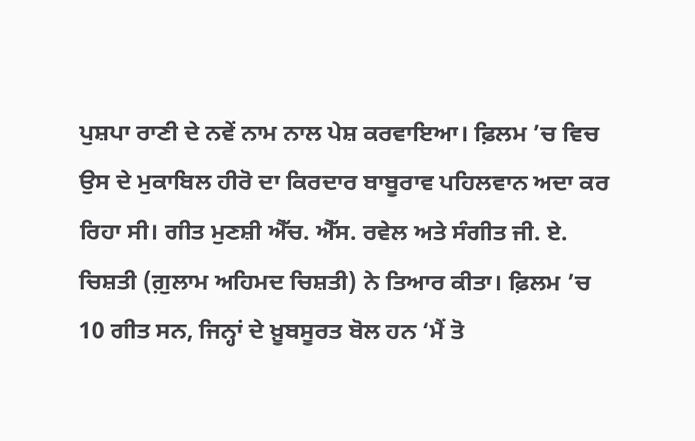ਪੁਸ਼ਪਾ ਰਾਣੀ ਦੇ ਨਵੇਂ ਨਾਮ ਨਾਲ ਪੇਸ਼ ਕਰਵਾਇਆ। ਫ਼ਿਲਮ ’ਚ ਵਿਚ ਉਸ ਦੇ ਮੁਕਾਬਿਲ ਹੀਰੋ ਦਾ ਕਿਰਦਾਰ ਬਾਬੂਰਾਵ ਪਹਿਲਵਾਨ ਅਦਾ ਕਰ ਰਿਹਾ ਸੀ। ਗੀਤ ਮੁਣਸ਼ੀ ਐੱਚ. ਐੱਸ. ਰਵੇਲ ਅਤੇ ਸੰਗੀਤ ਜੀ. ਏ. ਚਿਸ਼ਤੀ (ਗ਼ੁਲਾਮ ਅਹਿਮਦ ਚਿਸ਼ਤੀ) ਨੇ ਤਿਆਰ ਕੀਤਾ। ਫ਼ਿਲਮ ’ਚ 10 ਗੀਤ ਸਨ, ਜਿਨ੍ਹਾਂ ਦੇ ਖ਼ੂਬਸੂਰਤ ਬੋਲ ਹਨ ‘ਮੈਂ ਤੋ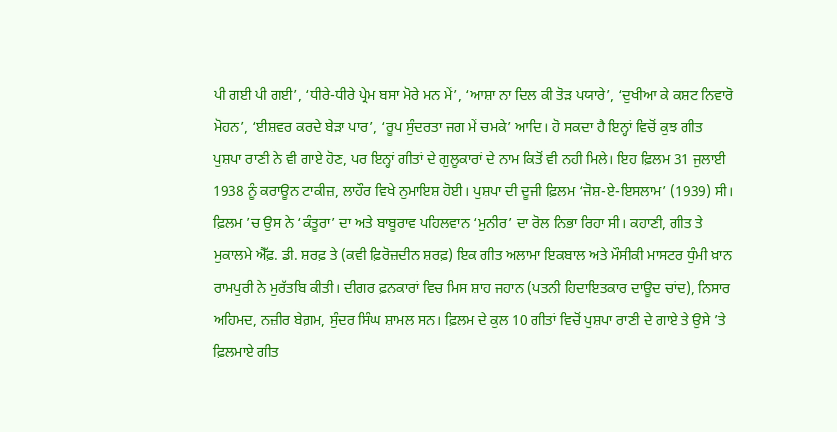ਪੀ ਗਈ ਪੀ ਗਈ’, ‘ਧੀਰੇ-ਧੀਰੇ ਪ੍ਰੇਮ ਬਸਾ ਮੋਰੇ ਮਨ ਮੇਂ’, ‘ਆਸ਼ਾ ਨਾ ਦਿਲ ਕੀ ਤੋੜ ਪਯਾਰੇ’, ‘ਦੁਖੀਆ ਕੇ ਕਸ਼ਟ ਨਿਵਾਰੋ ਮੋਹਨ’, ‘ਈਸ਼ਵਰ ਕਰਦੇ ਬੇੜਾ ਪਾਰ’, ‘ਰੂਪ ਸੁੰਦਰਤਾ ਜਗ ਮੇਂ ਚਮਕੇ’ ਆਦਿ। ਹੋ ਸਕਦਾ ਹੈ ਇਨ੍ਹਾਂ ਵਿਚੋਂ ਕੁਝ ਗੀਤ ਪੁਸ਼ਪਾ ਰਾਣੀ ਨੇ ਵੀ ਗਾਏ ਹੋਣ, ਪਰ ਇਨ੍ਹਾਂ ਗੀਤਾਂ ਦੇ ਗੁਲੂਕਾਰਾਂ ਦੇ ਨਾਮ ਕਿਤੋਂ ਵੀ ਨਹੀ ਮਿਲੇ। ਇਹ ਫ਼ਿਲਮ 31 ਜੁਲਾਈ 1938 ਨੂੰ ਕਰਾਊਨ ਟਾਕੀਜ਼, ਲਾਹੌਰ ਵਿਖੇ ਨੁਮਾਇਸ਼ ਹੋਈ। ਪੁਸ਼ਪਾ ਦੀ ਦੂਜੀ ਫ਼ਿਲਮ ‘ਜੋਸ਼-ਏ-ਇਸਲਾਮ’ (1939) ਸੀ। ਫ਼ਿਲਮ ’ਚ ਉਸ ਨੇ ‘ਕੰਤੂਰਾ’ ਦਾ ਅਤੇ ਬਾਬੂਰਾਵ ਪਹਿਲਵਾਨ ‘ਮੁਨੀਰ’ ਦਾ ਰੋਲ ਨਿਭਾ ਰਿਹਾ ਸੀ। ਕਹਾਣੀ, ਗੀਤ ਤੇ ਮੁਕਾਲਮੇ ਐੱਫ਼. ਡੀ. ਸ਼ਰਫ਼ ਤੇ (ਕਵੀ ਫ਼ਿਰੋਜ਼ਦੀਨ ਸ਼ਰਫ਼) ਇਕ ਗੀਤ ਅਲਾਮਾ ਇਕਬਾਲ ਅਤੇ ਮੌਸੀਕੀ ਮਾਸਟਰ ਧੁੰਮੀ ਖ਼ਾਨ ਰਾਮਪੁਰੀ ਨੇ ਮੁਰੱਤਬਿ ਕੀਤੀ। ਦੀਗਰ ਫ਼ਨਕਾਰਾਂ ਵਿਚ ਮਿਸ ਸ਼ਾਹ ਜਹਾਨ (ਪਤਨੀ ਹਿਦਾਇਤਕਾਰ ਦਾਊਦ ਚਾਂਦ), ਨਿਸਾਰ ਅਹਿਮਦ, ਨਜ਼ੀਰ ਬੇਗ਼ਮ, ਸੁੰਦਰ ਸਿੰਘ ਸ਼ਾਮਲ ਸਨ। ਫ਼ਿਲਮ ਦੇ ਕੁਲ 10 ਗੀਤਾਂ ਵਿਚੋਂ ਪੁਸ਼ਪਾ ਰਾਣੀ ਦੇ ਗਾਏ ਤੇ ਉਸੇ ’ਤੇ ਫ਼ਿਲਮਾਏ ਗੀਤ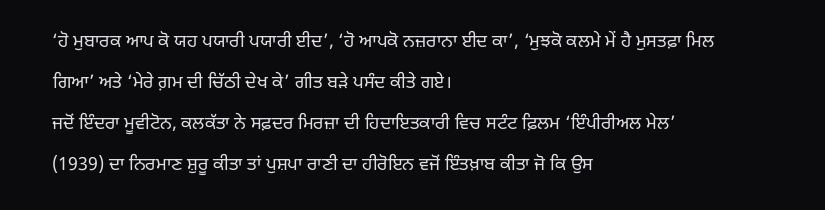‘ਹੋ ਮੁਬਾਰਕ ਆਪ ਕੋ ਯਹ ਪਯਾਰੀ ਪਯਾਰੀ ਈਦ’, ‘ਹੋ ਆਪਕੋ ਨਜ਼ਰਾਨਾ ਈਦ ਕਾ’, ‘ਮੁਝਕੋ ਕਲਮੇ ਮੇਂ ਹੈ ਮੁਸਤਫ਼ਾ ਮਿਲ ਗਿਆ’ ਅਤੇ ‘ਮੇਰੇ ਗ਼ਮ ਦੀ ਚਿੱਠੀ ਦੇਖ ਕੇ’ ਗੀਤ ਬੜੇ ਪਸੰਦ ਕੀਤੇ ਗਏ।
ਜਦੋਂ ਇੰਦਰਾ ਮੂਵੀਟੋਨ, ਕਲਕੱਤਾ ਨੇ ਸਫ਼ਦਰ ਮਿਰਜ਼ਾ ਦੀ ਹਿਦਾਇਤਕਾਰੀ ਵਿਚ ਸਟੰਟ ਫ਼ਿਲਮ ‘ਇੰਪੀਰੀਅਲ ਮੇਲ’ (1939) ਦਾ ਨਿਰਮਾਣ ਸ਼ੁਰੂ ਕੀਤਾ ਤਾਂ ਪੁਸ਼ਪਾ ਰਾਣੀ ਦਾ ਹੀਰੋਇਨ ਵਜੋਂ ਇੰਤਖ਼ਾਬ ਕੀਤਾ ਜੋ ਕਿ ਉਸ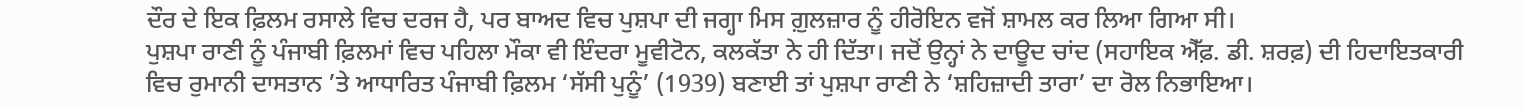ਦੌਰ ਦੇ ਇਕ ਫ਼ਿਲਮ ਰਸਾਲੇ ਵਿਚ ਦਰਜ ਹੈ, ਪਰ ਬਾਅਦ ਵਿਚ ਪੁਸ਼ਪਾ ਦੀ ਜਗ੍ਹਾ ਮਿਸ ਗ਼ੁਲਜ਼ਾਰ ਨੂੰ ਹੀਰੋਇਨ ਵਜੋਂ ਸ਼ਾਮਲ ਕਰ ਲਿਆ ਗਿਆ ਸੀ।
ਪੁਸ਼ਪਾ ਰਾਣੀ ਨੂੰ ਪੰਜਾਬੀ ਫ਼ਿਲਮਾਂ ਵਿਚ ਪਹਿਲਾ ਮੌਕਾ ਵੀ ਇੰਦਰਾ ਮੂਵੀਟੋਨ, ਕਲਕੱਤਾ ਨੇ ਹੀ ਦਿੱਤਾ। ਜਦੋਂ ਉਨ੍ਹਾਂ ਨੇ ਦਾਊਦ ਚਾਂਦ (ਸਹਾਇਕ ਐੱਫ਼. ਡੀ. ਸ਼ਰਫ਼) ਦੀ ਹਿਦਾਇਤਕਾਰੀ ਵਿਚ ਰੁਮਾਨੀ ਦਾਸਤਾਨ ’ਤੇ ਆਧਾਰਿਤ ਪੰਜਾਬੀ ਫ਼ਿਲਮ ‘ਸੱਸੀ ਪੁਨੂੰ’ (1939) ਬਣਾਈ ਤਾਂ ਪੁਸ਼ਪਾ ਰਾਣੀ ਨੇ ‘ਸ਼ਹਿਜ਼ਾਦੀ ਤਾਰਾ’ ਦਾ ਰੋਲ ਨਿਭਾਇਆ।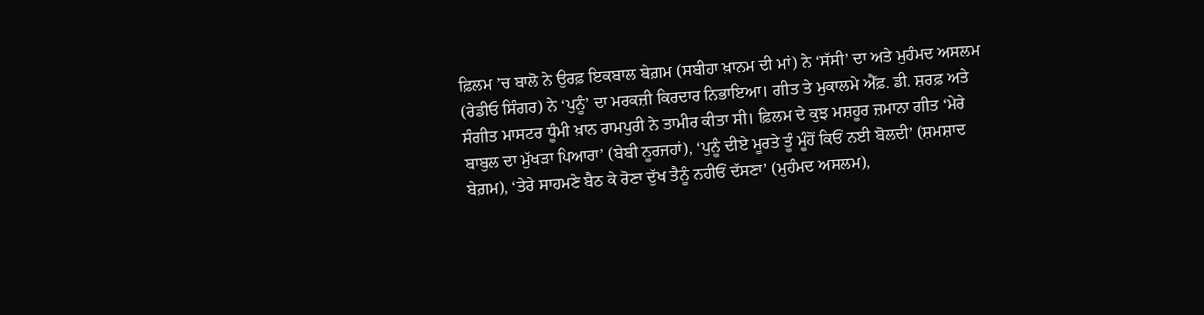ਫ਼ਿਲਮ ’ਚ ਬਾਲੋ ਨੇ ਉਰਫ਼ ਇਕਬਾਲ ਬੇਗ਼ਮ (ਸਬੀਹਾ ਖ਼ਾਨਮ ਦੀ ਮਾਂ) ਨੇ ‘ਸੱਸੀ’ ਦਾ ਅਤੇ ਮੁਹੰਮਦ ਅਸਲਮ (ਰੇਡੀਓ ਸਿੰਗਰ) ਨੇ ‘ਪੁਨੂੰ’ ਦਾ ਮਰਕਜ਼ੀ ਕਿਰਦਾਰ ਨਿਭਾਇਆ। ਗੀਤ ਤੇ ਮੁਕਾਲਮੇ ਐੱਫ਼. ਡੀ. ਸ਼ਰਫ਼ ਅਤੇ ਸੰਗੀਤ ਮਾਸਟਰ ਧੂੰਮੀ ਖ਼ਾਨ ਰਾਮਪੁਰੀ ਨੇ ਤਾਮੀਰ ਕੀਤਾ ਸੀ। ਫ਼ਿਲਮ ਦੇ ਕੁਝ ਮਸ਼ਹੂਰ ਜ਼ਮਾਨਾ ਗੀਤ ‘ਮੇਰੇ ਬਾਬੁਲ ਦਾ ਮੁੱਖੜਾ ਪਿਆਰਾ’ (ਬੇਬੀ ਨੂਰਜਹਾਂ), ‘ਪੁਨੂੰ ਦੀਏ ਮੂਰਤੇ ਤੂੰ ਮੂੰਹੋਂ ਕਿਓਂ ਨਈ ਬੋਲਦੀ’ (ਸ਼ਮਸ਼ਾਦ ਬੇਗ਼ਮ), ‘ਤੇਰੇ ਸਾਹਮਣੇ ਬੈਠ ਕੇ ਰੋਣਾ ਦੁੱਖ ਤੈਨੂੰ ਨਹੀਓਂ ਦੱਸਣਾ’ (ਮੁਹੰਮਦ ਅਸਲਮ),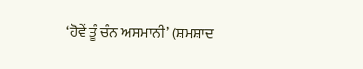‘ਹੋਵੇਂ ਤੂੰ ਚੰਨ ਅਸਮਾਨੀ’ (ਸ਼ਮਸ਼ਾਦ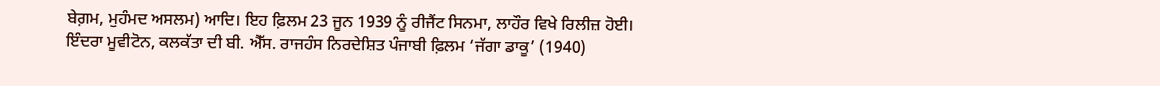ਬੇਗ਼ਮ, ਮੁਹੰਮਦ ਅਸਲਮ) ਆਦਿ। ਇਹ ਫ਼ਿਲਮ 23 ਜੂਨ 1939 ਨੂੰ ਰੀਜੈਂਟ ਸਿਨਮਾ, ਲਾਹੌਰ ਵਿਖੇ ਰਿਲੀਜ਼ ਹੋਈ।
ਇੰਦਰਾ ਮੂਵੀਟੋਨ, ਕਲਕੱਤਾ ਦੀ ਬੀ. ਐੱਸ. ਰਾਜਹੰਸ ਨਿਰਦੇਸ਼ਿਤ ਪੰਜਾਬੀ ਫ਼ਿਲਮ ‘ਜੱਗਾ ਡਾਕੂ’ (1940)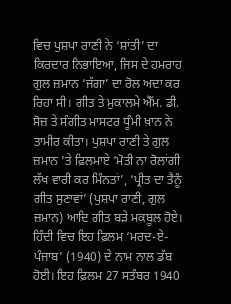ਵਿਚ ਪੁਸ਼ਪਾ ਰਾਣੀ ਨੇ ‘ਸ਼ਾਂਤੀ’ ਦਾ ਕਿਰਦਾਰ ਨਿਭਾਇਆ, ਜਿਸ ਦੇ ਹਮਰਾਹ ਗੁਲ ਜ਼ਮਾਨ ‘ਜੱਗਾ’ ਦਾ ਰੋਲ ਅਦਾ ਕਰ ਰਿਹਾ ਸੀ। ਗੀਤ ਤੇ ਮੁਕਾਲਮੇ ਐੱਮ. ਡੀ. ਸੋਜ਼ ਤੇ ਸੰਗੀਤ ਮਾਸਟਰ ਧੂੰਮੀ ਖ਼ਾਨ ਨੇ ਤਾਮੀਰ ਕੀਤਾ। ਪੁਸ਼ਪਾ ਰਾਣੀ ਤੇ ਗੁਲ ਜ਼ਮਾਨ ’ਤੇ ਫ਼ਿਲਮਾਏ ‘ਮੋਤੀ ਨਾ ਰੋਲਾਂਗੀ ਲੱਖ ਵਾਰੀ ਕਰ ਮਿੰਨਤਾਂ’, ‘ਪ੍ਰੀਤ ਦਾ ਤੈਨੂੰ ਗੀਤ ਸੁਣਾਵਾਂ’ (ਪੁਸ਼ਪਾ ਰਾਣੀ, ਗੁਲ ਜ਼ਮਾਨ) ਆਦਿ ਗੀਤ ਬੜੇ ਮਕਬੂਲ ਹੋਏ। ਹਿੰਦੀ ਵਿਚ ਇਹ ਫ਼ਿਲਮ ‘ਮਰਦ-ਏ-ਪੰਜਾਬ’ (1940) ਦੇ ਨਾਮ ਨਾਲ ਡੱਬ ਹੋਈ। ਇਹ ਫ਼ਿਲਮ 27 ਸਤੰਬਰ 1940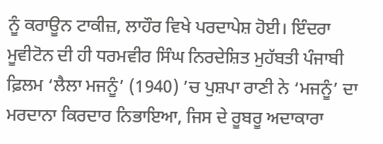ਨੂੰ ਕਰਾਊਨ ਟਾਕੀਜ਼, ਲਾਹੌਰ ਵਿਖੇ ਪਰਦਾਪੇਸ਼ ਹੋਈ। ਇੰਦਰਾ ਮੂਵੀਟੋਨ ਦੀ ਹੀ ਧਰਮਵੀਰ ਸਿੰਘ ਨਿਰਦੇਸ਼ਿਤ ਮੁਹੱਬਤੀ ਪੰਜਾਬੀ ਫ਼ਿਲਮ ‘ਲੈਲਾ ਮਜਨੂੰ’ (1940) ’ਚ ਪੁਸ਼ਪਾ ਰਾਣੀ ਨੇ ‘ਮਜਨੂੰ’ ਦਾ ਮਰਦਾਨਾ ਕਿਰਦਾਰ ਨਿਭਾਇਆ, ਜਿਸ ਦੇ ਰੂਬਰੂ ਅਦਾਕਾਰਾ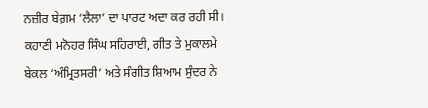ਨਜ਼ੀਰ ਬੇਗ਼ਮ ‘ਲੈਲਾ’ ਦਾ ਪਾਰਟ ਅਦਾ ਕਰ ਰਹੀ ਸੀ। ਕਹਾਣੀ ਮਨੋਹਰ ਸਿੰਘ ਸਹਿਰਾਈ, ਗੀਤ ਤੇ ਮੁਕਾਲਮੇ ਬੇਕਲ ‘ਅੰਮ੍ਰਿਤਸਰੀ’ ਅਤੇ ਸੰਗੀਤ ਸ਼ਿਆਮ ਸੁੰਦਰ ਨੇ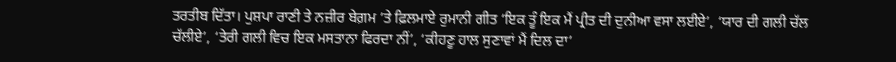ਤਰਤੀਬ ਦਿੱਤਾ। ਪੁਸ਼ਪਾ ਰਾਣੀ ਤੇ ਨਜ਼ੀਰ ਬੇਗ਼ਮ ’ਤੇ ਫ਼ਿਲਮਾਏ ਰੁਮਾਨੀ ਗੀਤ ‘ਇਕ ਤੂੰ ਇਕ ਮੈਂ ਪ੍ਰੀਤ ਦੀ ਦੁਨੀਆ ਵਸਾ ਲਈਏ’, ‘ਯਾਰ ਦੀ ਗਲੀ ਚੱਲ ਚੱਲੀਏ’, ‘ਤੇਰੀ ਗਲੀ ਵਿਚ ਇਕ ਮਸਤਾਨਾ ਫਿਰਦਾ ਨੀਂ’, ‘ਕੀਹਣੂ ਹਾਲ ਸੁਣਾਵਾਂ ਮੈਂ ਦਿਲ ਦਾ’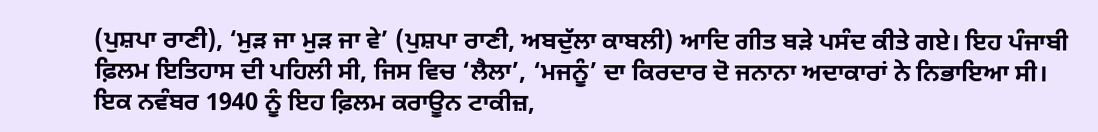(ਪੁਸ਼ਪਾ ਰਾਣੀ), ‘ਮੁੜ ਜਾ ਮੁੜ ਜਾ ਵੇ’ (ਪੁਸ਼ਪਾ ਰਾਣੀ, ਅਬਦੁੱਲਾ ਕਾਬਲੀ) ਆਦਿ ਗੀਤ ਬੜੇ ਪਸੰਦ ਕੀਤੇ ਗਏ। ਇਹ ਪੰਜਾਬੀ ਫ਼ਿਲਮ ਇਤਿਹਾਸ ਦੀ ਪਹਿਲੀ ਸੀ, ਜਿਸ ਵਿਚ ‘ਲੈਲਾ’, ‘ਮਜਨੂੰ’ ਦਾ ਕਿਰਦਾਰ ਦੋ ਜਨਾਨਾ ਅਦਾਕਾਰਾਂ ਨੇ ਨਿਭਾਇਆ ਸੀ। ਇਕ ਨਵੰਬਰ 1940 ਨੂੰ ਇਹ ਫ਼ਿਲਮ ਕਰਾਊਨ ਟਾਕੀਜ਼,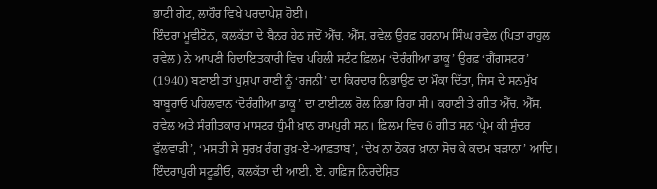ਭਾਟੀ ਗੇਟ, ਲਾਹੌਰ ਵਿਖੇ ਪਰਦਾਪੇਸ਼ ਹੋਈ।
ਇੰਦਰਾ ਮੂਵੀਟੋਨ, ਕਲਕੱਤਾ ਦੇ ਬੈਨਰ ਹੇਠ ਜਦੋਂ ਐੱਚ. ਐੱਸ. ਰਵੇਲ ਉਰਫ਼ ਹਰਨਾਮ ਸਿੰਘ ਰਵੇਲ (ਪਿਤਾ ਰਾਹੁਲ ਰਵੇਲ) ਨੇ ਆਪਣੀ ਹਿਦਾਇਤਕਾਰੀ ਵਿਚ ਪਹਿਲੀ ਸਟੰਟ ਫ਼ਿਲਮ ‘ਦੋਰੰਗੀਆ ਡਾਕੂ’ ਉਰਫ਼ ‘ਗੈਂਗਸਟਰ’ (1940) ਬਣਾਈ ਤਾਂ ਪੁਸ਼ਪਾ ਰਾਣੀ ਨੂੰ ‘ਰਜਨੀ’ ਦਾ ਕਿਰਦਾਰ ਨਿਭਾਉਣ ਦਾ ਮੌਕਾ ਦਿੱਤਾ, ਜਿਸ ਦੇ ਸਨਮੁੱਖ ਬਾਬੂਰਾਓ ਪਹਿਲਵਾਨ ‘ਦੋਰੰਗੀਆ ਡਾਕੂ’ ਦਾ ਟਾਈਟਲ ਰੋਲ ਨਿਭਾ ਰਿਹਾ ਸੀ। ਕਹਾਣੀ ਤੇ ਗੀਤ ਐੱਚ. ਐੱਸ. ਰਵੇਲ ਅਤੇ ਸੰਗੀਤਕਾਰ ਮਾਸਟਰ ਧੁੰਮੀ ਖ਼ਾਨ ਰਾਮਪੁਰੀ ਸਨ। ਫ਼ਿਲਮ ਵਿਚ 6 ਗੀਤ ਸਨ ‘ਪ੍ਰੇਮ ਕੀ ਸੁੰਦਰ ਫੁੱਲਵਾੜੀ’, ‘ਮਸਤੀ ਸੇ ਸੁਰਖ਼ ਰੰਗ ਰੁਖ਼-ਏ-ਆਫ਼ਤਾਬ’, ‘ਦੇਖ ਨਾ ਠੋਕਰ ਖ਼ਾਨਾ ਸੋਚ ਕੇ ਕਦਮ ਬੜਾਨਾ’ ਆਦਿ।
ਇੰਦਰਾਪੁਰੀ ਸਟੂਡੀਓ, ਕਲਕੱਤਾ ਦੀ ਆਈ. ਏ. ਹਾਫ਼ਿਜ ਨਿਰਦੇਸ਼ਿਤ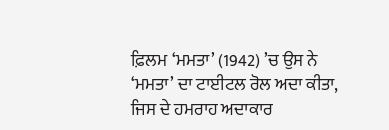ਫ਼ਿਲਮ ‘ਮਮਤਾ’ (1942) ’ਚ ਉਸ ਨੇ ‘ਮਮਤਾ’ ਦਾ ਟਾਈਟਲ ਰੋਲ ਅਦਾ ਕੀਤਾ, ਜਿਸ ਦੇ ਹਮਰਾਹ ਅਦਾਕਾਰ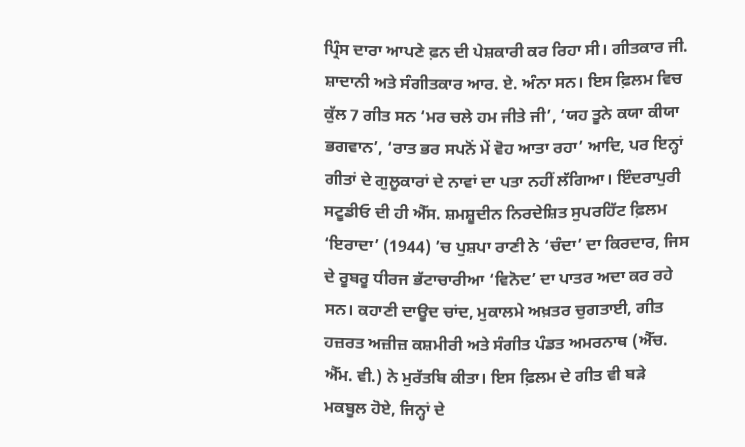ਪ੍ਰਿੰਸ ਦਾਰਾ ਆਪਣੇ ਫ਼ਨ ਦੀ ਪੇਸ਼ਕਾਰੀ ਕਰ ਰਿਹਾ ਸੀ। ਗੀਤਕਾਰ ਜੀ. ਸ਼ਾਦਾਨੀ ਅਤੇ ਸੰਗੀਤਕਾਰ ਆਰ. ਏ. ਅੰਨਾ ਸਨ। ਇਸ ਫ਼ਿਲਮ ਵਿਚ ਕੁੱਲ 7 ਗੀਤ ਸਨ ‘ਮਰ ਚਲੇ ਹਮ ਜੀਤੇ ਜੀ’, ‘ਯਹ ਤੂਨੇ ਕਯਾ ਕੀਯਾ ਭਗਵਾਨ’, ‘ਰਾਤ ਭਰ ਸਪਨੋਂ ਮੇਂ ਵੋਹ ਆਤਾ ਰਹਾ’ ਆਦਿ, ਪਰ ਇਨ੍ਹਾਂ ਗੀਤਾਂ ਦੇ ਗੁਲੂਕਾਰਾਂ ਦੇ ਨਾਵਾਂ ਦਾ ਪਤਾ ਨਹੀਂ ਲੱਗਿਆ। ਇੰਦਰਾਪੁਰੀ ਸਟੂਡੀਓ ਦੀ ਹੀ ਐੱਸ. ਸ਼ਮਸ਼ੂਦੀਨ ਨਿਰਦੇਸ਼ਿਤ ਸੁਪਰਹਿੱਟ ਫ਼ਿਲਮ ‘ਇਰਾਦਾ’ (1944) ’ਚ ਪੁਸ਼ਪਾ ਰਾਣੀ ਨੇ ‘ਚੰਦਾ’ ਦਾ ਕਿਰਦਾਰ, ਜਿਸ ਦੇ ਰੂਬਰੂ ਧੀਰਜ ਭੱਟਾਚਾਰੀਆ ‘ਵਿਨੋਦ’ ਦਾ ਪਾਤਰ ਅਦਾ ਕਰ ਰਹੇ ਸਨ। ਕਹਾਣੀ ਦਾਊਦ ਚਾਂਦ, ਮੁਕਾਲਮੇ ਅਖ਼ਤਰ ਚੁਗਤਾਈ, ਗੀਤ ਹਜ਼ਰਤ ਅਜ਼ੀਜ਼ ਕਸ਼ਮੀਰੀ ਅਤੇ ਸੰਗੀਤ ਪੰਡਤ ਅਮਰਨਾਥ (ਐੱਚ. ਐੱਮ. ਵੀ.) ਨੇ ਮੁਰੱਤਬਿ ਕੀਤਾ। ਇਸ ਫ਼ਿਲਮ ਦੇ ਗੀਤ ਵੀ ਬੜੇ ਮਕਬੂਲ ਹੋਏ, ਜਿਨ੍ਹਾਂ ਦੇ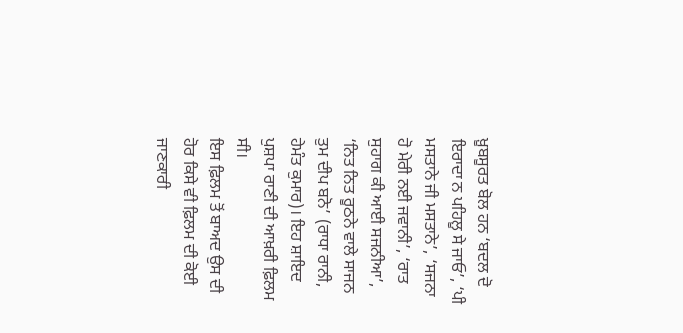ਖ਼ੂਬਸੂਰਤ ਬੋਲ ਹਨ ‘ਬਦਲ ਦੋ ਇਰਾਦਾ ਨ ਪਹਿਲੂ ਸੇ ਜਾਓ’, ‘ਪੀ ਮਸਤਾਨੇ ਜੀ ਮਸਤਾਨੇ’, ‘ਸਜਨਾ ਹੋ ਮੇਰੀ ਨਈ ਜਵਾਨੀ’, ‘ਰਾਤ ਸੁਹਾਗ ਕੀ ਆਈ ਸਜਨੀਆ’, ‘ਨਿਤ ਨਿਤ ਰੂਠਨੇ ਵਾਲੇ ਸਾਜਨ ਤੁਮ ਦੀਪ ਬਨੋ’ (ਰਾਧਾ ਰਾਨੀ, ਹੇਮੰਤ ਕੁਮਾਰ)। ਇਹ ਸ਼ਾਇਦ ਪੁਸ਼ਪਾ ਰਾਣੀ ਦੀ ਆਖ਼ਰੀ ਫ਼ਿਲਮ ਸੀ।
ਇਸ ਫ਼ਿਲਮ ਤੋਂ ਬਾਅਦ ਉਸ ਦੀ ਹੋਰ ਕਿਸੇ ਵੀ ਫ਼ਿਲਮ ਦੀ ਕੋਈ ਜਾਣਕਾਰੀ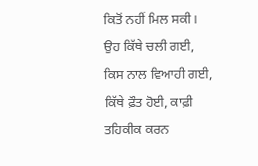ਕਿਤੋਂ ਨਹੀਂ ਮਿਲ ਸਕੀ। ਉਹ ਕਿੱਥੇ ਚਲੀ ਗਈ, ਕਿਸ ਨਾਲ ਵਿਆਹੀ ਗਈ, ਕਿੱਥੇ ਫ਼ੌਤ ਹੋਈ, ਕਾਫ਼ੀ ਤਹਿਕੀਕ ਕਰਨ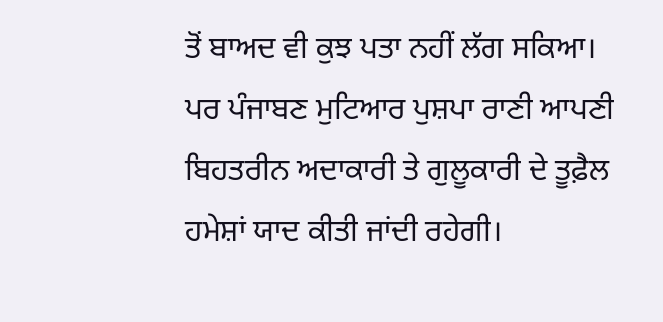ਤੋਂ ਬਾਅਦ ਵੀ ਕੁਝ ਪਤਾ ਨਹੀਂ ਲੱਗ ਸਕਿਆ। ਪਰ ਪੰਜਾਬਣ ਮੁਟਿਆਰ ਪੁਸ਼ਪਾ ਰਾਣੀ ਆਪਣੀ ਬਿਹਤਰੀਨ ਅਦਾਕਾਰੀ ਤੇ ਗੁਲੂਕਾਰੀ ਦੇ ਤੂਫ਼ੈਲ ਹਮੇਸ਼ਾਂ ਯਾਦ ਕੀਤੀ ਜਾਂਦੀ ਰਹੇਗੀ।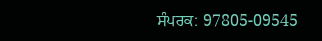ਸੰਪਰਕ: 97805-09545